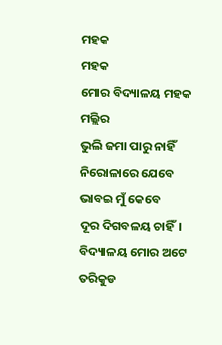ମହକ
ମହକ
ମୋର ବିଦ୍ୟାଳୟ ମହକ ମଲ୍ଲିର
ଭୁଲି ଜମା ପାରୁ ନାହିଁ
ନିରୋଳାରେ ଯେବେ ଭାବଇ ମୁଁ କେବେ
ଦୂର ଦିଗବଳୟ ଚାହିଁ।
ବିଦ୍ୟାଳୟ ମୋର ଅଟେ ତରିକୁଡ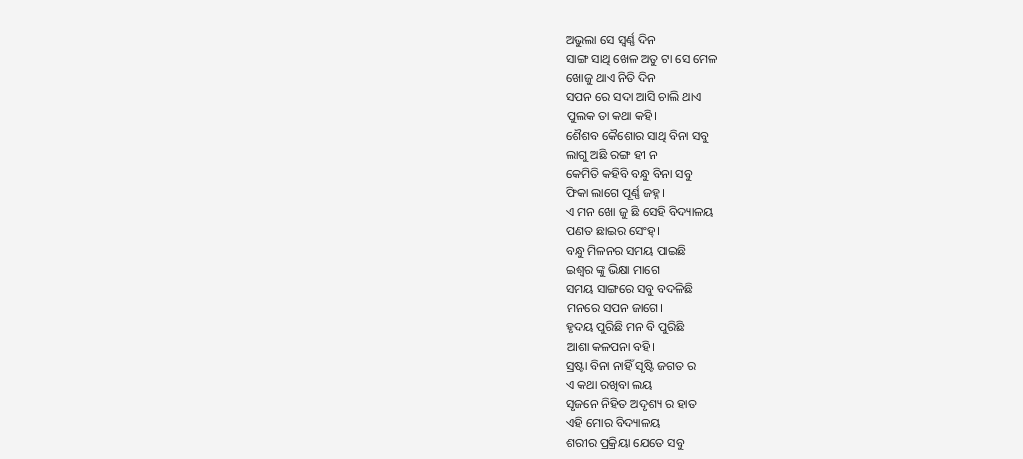ଅଭୁଲା ସେ ସ୍ଵର୍ଣ୍ଣ ଦିନ
ସାଙ୍ଗ ସାଥି ଖେଳ ଅତୁ ଟା ସେ ମେଳ
ଖୋଜୁ ଥାଏ ନିତି ଦିନ
ସପନ ରେ ସଦା ଆସି ଚାଲି ଥାଏ
ପୁଲକ ତା କଥା କହି।
ଶୈଶବ କୈଶୋର ସାଥି ବିନା ସବୁ
ଲାଗୁ ଅଛି ରଙ୍ଗ ହୀ ନ
କେମିତି କହିବି ବନ୍ଧୁ ବିନା ସବୁ
ଫିକା ଲାଗେ ପୂର୍ଣ୍ଣ ଜହ୍ନ।
ଏ ମନ ଖୋ ଜୁ ଛି ସେହି ବିଦ୍ୟାଳୟ
ପଣତ ଛାଇର ସେଂହ୍।
ବନ୍ଧୁ ମିଳନର ସମୟ ପାଇଛି
ଇଶ୍ଵର ଙ୍କୁ ଭିକ୍ଷା ମାଗେ
ସମୟ ସାଙ୍ଗରେ ସବୁ ବଦଳିଛି
ମନରେ ସପନ ଜାଗେ।
ହୃଦୟ ପୁରିଛି ମନ ବି ପୁରିଛି
ଆଶା କଳପନା ବହି।
ସ୍ରଷ୍ଟା ବିନା ନାହିଁ ସୃଷ୍ଟି ଜଗତ ର
ଏ କଥା ରଖିବା ଲୟ
ସୃଜନେ ନିହିତ ଅଦୃଶ୍ୟ ର ହାତ
ଏହି ମୋର ବିଦ୍ୟାଳୟ
ଶରୀର ପ୍ରକ୍ରିୟା ଯେତେ ସବୁ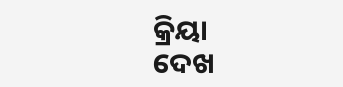କ୍ରିୟା
ଦେଖ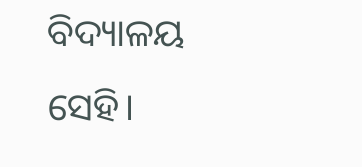ବିଦ୍ୟାଳୟ ସେହି।